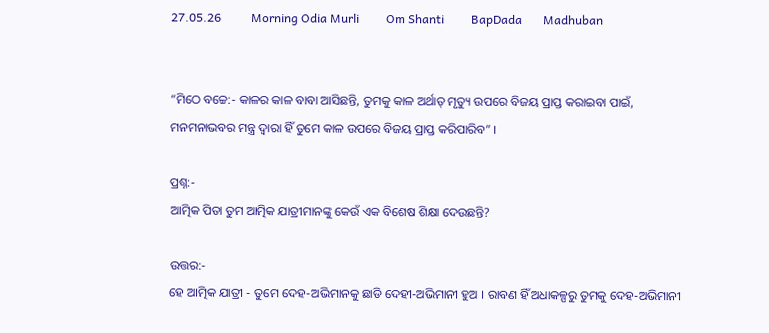27.05.26          Morning Odia Murli         Om Shanti         BapDada       Madhuban


“ମିଠେ ବଚ୍ଚେ:- କାଳର କାଳ ବାବା ଆସିଛନ୍ତି, ତୁମକୁ କାଳ ଅର୍ଥାତ୍ ମୃତ୍ୟୁ ଉପରେ ବିଜୟ ପ୍ରାପ୍ତ କରାଇବା ପାଇଁ, ମନମନାଭବର ମନ୍ତ୍ର ଦ୍ୱାରା ହିଁ ତୁମେ କାଳ ଉପରେ ବିଜୟ ପ୍ରାପ୍ତ କରିପାରିବ” ।

ପ୍ରଶ୍ନ:-
ଆତ୍ମିକ ପିତା ତୁମ ଆତ୍ମିକ ଯାତ୍ରୀମାନଙ୍କୁ କେଉଁ ଏକ ବିଶେଷ ଶିକ୍ଷା ଦେଉଛନ୍ତି?

ଉତ୍ତର:-
ହେ ଆତ୍ମିକ ଯାତ୍ରୀ - ତୁମେ ଦେହ-ଅଭିମାନକୁ ଛାଡି ଦେହୀ-ଅଭିମାନୀ ହୁଅ । ରାବଣ ହିଁ ଅଧାକଳ୍ପରୁ ତୁମକୁ ଦେହ-ଅଭିମାନୀ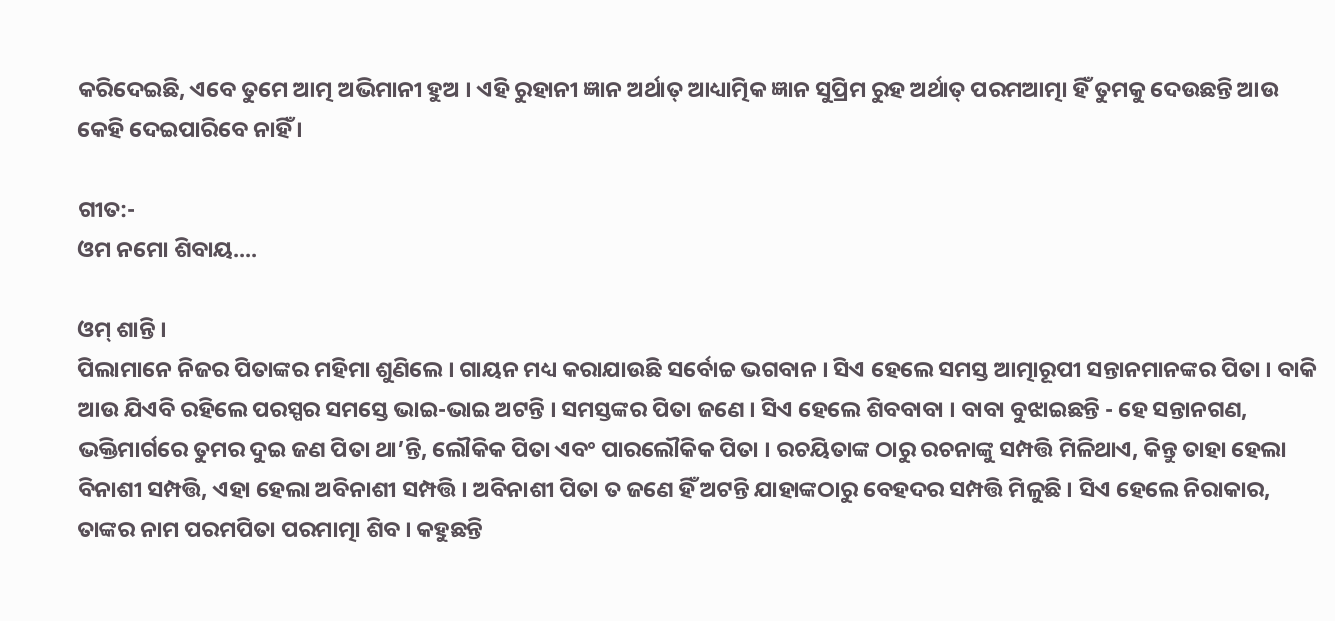କରିଦେଇଛି, ଏବେ ତୁମେ ଆତ୍ମ ଅଭିମାନୀ ହୁଅ । ଏହି ରୁହାନୀ ଜ୍ଞାନ ଅର୍ଥାତ୍ ଆଧ୍ୟାତ୍ମିକ ଜ୍ଞାନ ସୁପ୍ରିମ ରୁହ ଅର୍ଥାତ୍ ପରମଆତ୍ମା ହିଁ ତୁମକୁ ଦେଉଛନ୍ତି ଆଉ କେହି ଦେଇପାରିବେ ନାହିଁ ।

ଗୀତ:-
ଓମ ନମୋ ଶିବାୟ....

ଓମ୍ ଶାନ୍ତି ।
ପିଲାମାନେ ନିଜର ପିତାଙ୍କର ମହିମା ଶୁଣିଲେ । ଗାୟନ ମଧ୍ୟ କରାଯାଉଛି ସର୍ବୋଚ୍ଚ ଭଗବାନ । ସିଏ ହେଲେ ସମସ୍ତ ଆତ୍ମାରୂପୀ ସନ୍ତାନମାନଙ୍କର ପିତା । ବାକି ଆଉ ଯିଏବି ରହିଲେ ପରସ୍ପର ସମସ୍ତେ ଭାଇ-ଭାଇ ଅଟନ୍ତି । ସମସ୍ତଙ୍କର ପିତା ଜଣେ । ସିଏ ହେଲେ ଶିବବାବା । ବାବା ବୁଝାଇଛନ୍ତି - ହେ ସନ୍ତାନଗଣ, ଭକ୍ତିମାର୍ଗରେ ତୁମର ଦୁଇ ଜଣ ପିତା ଥା’ନ୍ତି, ଲୌକିକ ପିତା ଏବଂ ପାରଲୌକିକ ପିତା । ରଚୟିତାଙ୍କ ଠାରୁ ରଚନାଙ୍କୁ ସମ୍ପତ୍ତି ମିଳିଥାଏ, କିନ୍ତୁ ତାହା ହେଲା ବିନାଶୀ ସମ୍ପତ୍ତି, ଏହା ହେଲା ଅବିନାଶୀ ସମ୍ପତ୍ତି । ଅବିନାଶୀ ପିତା ତ ଜଣେ ହିଁ ଅଟନ୍ତି ଯାହାଙ୍କଠାରୁ ବେହଦର ସମ୍ପତ୍ତି ମିଳୁଛି । ସିଏ ହେଲେ ନିରାକାର, ତାଙ୍କର ନାମ ପରମପିତା ପରମାତ୍ମା ଶିବ । କହୁଛନ୍ତି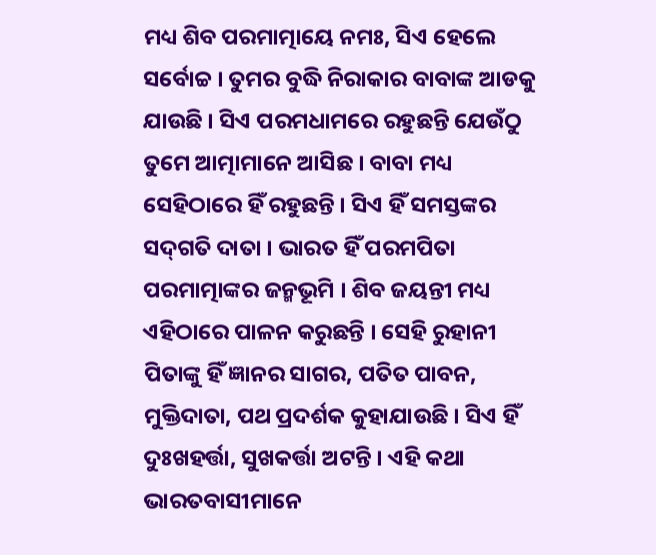ମଧ୍ୟ ଶିବ ପରମାତ୍ମାୟେ ନମଃ, ସିଏ ହେଲେ ସର୍ବୋଚ୍ଚ । ତୁମର ବୁଦ୍ଧି ନିରାକାର ବାବାଙ୍କ ଆଡକୁ ଯାଉଛି । ସିଏ ପରମଧାମରେ ରହୁଛନ୍ତି ଯେଉଁଠୁ ତୁମେ ଆତ୍ମାମାନେ ଆସିଛ । ବାବା ମଧ୍ୟ ସେହିଠାରେ ହିଁ ରହୁଛନ୍ତି । ସିଏ ହିଁ ସମସ୍ତଙ୍କର ସଦ୍‌ଗତି ଦାତା । ଭାରତ ହିଁ ପରମପିତା ପରମାତ୍ମାଙ୍କର ଜନ୍ମଭୂମି । ଶିବ ଜୟନ୍ତୀ ମଧ୍ୟ ଏହିଠାରେ ପାଳନ କରୁଛନ୍ତି । ସେହି ରୁହାନୀ ପିତାଙ୍କୁ ହିଁ ଜ୍ଞାନର ସାଗର, ପତିତ ପାବନ, ମୁକ୍ତିଦାତା, ପଥ ପ୍ରଦର୍ଶକ କୁହାଯାଉଛି । ସିଏ ହିଁ ଦୁଃଖହର୍ତ୍ତା, ସୁଖକର୍ତ୍ତା ଅଟନ୍ତି । ଏହି କଥା ଭାରତବାସୀମାନେ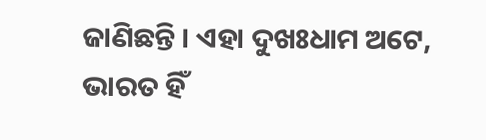ଜାଣିଛନ୍ତି । ଏହା ଦୁଖଃଧାମ ଅଟେ, ଭାରତ ହିଁ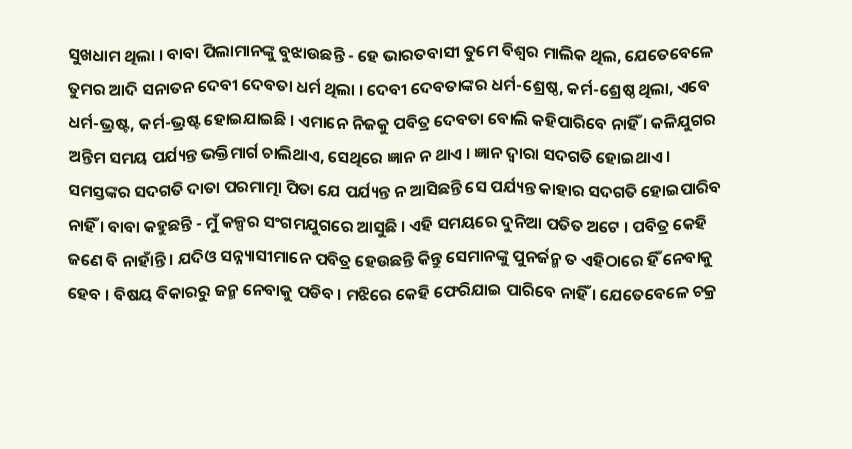ସୁଖଧାମ ଥିଲା । ବାବା ପିଲାମାନଙ୍କୁ ବୁଝାଉଛନ୍ତି - ହେ ଭାରତବାସୀ ତୁମେ ବିଶ୍ୱର ମାଲିକ ଥିଲ, ଯେତେବେଳେ ତୁମର ଆଦି ସନାତନ ଦେବୀ ଦେବତା ଧର୍ମ ଥିଲା । ଦେବୀ ଦେବତାଙ୍କର ଧର୍ମ-ଶ୍ରେଷ୍ଠ, କର୍ମ-ଶ୍ରେଷ୍ଠ ଥିଲା, ଏବେ ଧର୍ମ-ଭ୍ରଷ୍ଟ, କର୍ମ-ଭ୍ରଷ୍ଟ ହୋଇଯାଇଛି । ଏମାନେ ନିଜକୁ ପବିତ୍ର ଦେବତା ବୋଲି କହିପାରିବେ ନାହିଁ । କଳିଯୁଗର ଅନ୍ତିମ ସମୟ ପର୍ଯ୍ୟନ୍ତ ଭକ୍ତିମାର୍ଗ ଚାଲିଥାଏ, ସେଥିରେ ଜ୍ଞାନ ନ ଥାଏ । ଜ୍ଞାନ ଦ୍ୱାରା ସଦଗତି ହୋଇଥାଏ । ସମସ୍ତଙ୍କର ସଦଗତି ଦାତା ପରମାତ୍ମା ପିତା ଯେ ପର୍ଯ୍ୟନ୍ତ ନ ଆସିଛନ୍ତି ସେ ପର୍ଯ୍ୟନ୍ତ କାହାର ସଦଗତି ହୋଇପାରିବ ନାହିଁ । ବାବା କହୁଛନ୍ତି - ମୁଁ କଳ୍ପର ସଂଗମଯୁଗରେ ଆସୁଛି । ଏହି ସମୟରେ ଦୁନିଆ ପତିତ ଅଟେ । ପବିତ୍ର କେହି ଜଣେ ବି ନାହାଁନ୍ତି । ଯଦିଓ ସନ୍ନ୍ୟାସୀମାନେ ପବିତ୍ର ହେଉଛନ୍ତି କିନ୍ତୁ ସେମାନଙ୍କୁ ପୁନର୍ଜନ୍ମ ତ ଏହିଠାରେ ହିଁ ନେବାକୁ ହେବ । ବିଷୟ ବିକାରରୁ ଜନ୍ମ ନେବାକୁ ପଡିବ । ମଝିରେ କେହି ଫେରିଯାଇ ପାରିବେ ନାହିଁ । ଯେତେବେଳେ ଚକ୍ର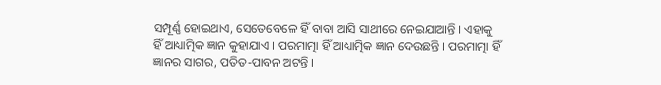ସମ୍ପୂର୍ଣ୍ଣ ହୋଇଥାଏ, ସେତେବେଳେ ହିଁ ବାବା ଆସି ସାଥୀରେ ନେଇଯାଆନ୍ତି । ଏହାକୁ ହିଁ ଆଧ୍ୟାତ୍ମିକ ଜ୍ଞାନ କୁହାଯାଏ । ପରମାତ୍ମା ହିଁ ଆଧ୍ୟାତ୍ମିକ ଜ୍ଞାନ ଦେଉଛନ୍ତି । ପରମାତ୍ମା ହିଁ ଜ୍ଞାନର ସାଗର, ପତିତ-ପାବନ ଅଟନ୍ତି ।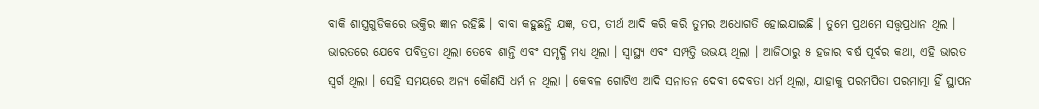ବାକି ଶାସ୍ତ୍ରଗୁଡିକରେ ଭକ୍ତିର ଜ୍ଞାନ ରହିଛି । ବାବା କହୁଛନ୍ତି ଯଜ୍ଞ, ତପ, ତୀର୍ଥ ଆଦି କରି କରି ତୁମର ଅଧୋଗତି ହୋଇଯାଇଛି । ତୁମେ ପ୍ରଥମେ ସତ୍ତ୍ୱପ୍ରଧାନ ଥିଲ । ଭାରତରେ ଯେବେ ପବିତ୍ରତା ଥିଲା ତେବେ ଶାନ୍ତି ଏବଂ ସମୃଦ୍ଧି ମଧ୍ୟ ଥିଲା । ସ୍ୱାସ୍ଥ୍ୟ ଏବଂ ସମ୍ପତ୍ତି ଉଭୟ ଥିଲା । ଆଜିଠାରୁ ୫ ହଜାର ବର୍ଷ ପୂର୍ବର କଥା, ଏହି ଭାରତ ସ୍ୱର୍ଗ ଥିଲା । ସେହି ସମୟରେ ଅନ୍ୟ କୌଣସି ଧର୍ମ ନ ଥିଲା । କେବଳ ଗୋଟିଏ ଆଦି ସନାତନ ଦେବୀ ଦେବତା ଧର୍ମ ଥିଲା, ଯାହାକୁ ପରମପିତା ପରମାତ୍ମା ହିଁ ସ୍ଥାପନ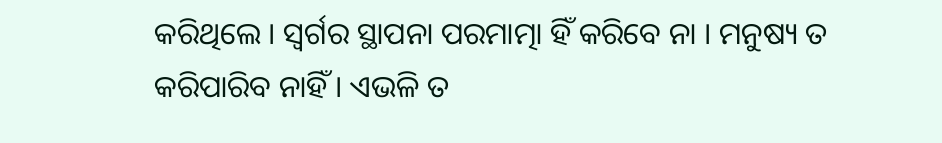କରିଥିଲେ । ସ୍ୱର୍ଗର ସ୍ଥାପନା ପରମାତ୍ମା ହିଁ କରିବେ ନା । ମନୁଷ୍ୟ ତ କରିପାରିବ ନାହିଁ । ଏଭଳି ତ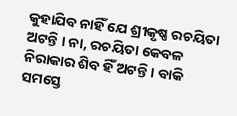କୁହାଯିବ ନାହିଁ ଯେ ଶ୍ରୀକୃଷ୍ଣ ରଚୟିତା ଅଟନ୍ତି । ନା, ରଚୟିତା କେବଳ ନିରାକାର ଶିବ ହିଁ ଅଟନ୍ତି । ବାକି ସମସ୍ତେ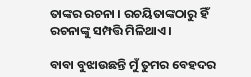ତାଙ୍କର ରଚନା । ରଚୟିତାଙ୍କଠାରୁ ହିଁ ରଚନାଙ୍କୁ ସମ୍ପତ୍ତି ମିଳିଥାଏ ।

ବାବା ବୁଝାଉଛନ୍ତି ମୁଁ ତୁମର ବେହଦର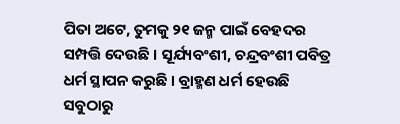ପିତା ଅଟେ, ତୁମକୁ ୨୧ ଜନ୍ମ ପାଇଁ ବେହଦର ସମ୍ପତ୍ତି ଦେଉଛି । ସୂର୍ଯ୍ୟବଂଶୀ, ଚନ୍ଦ୍ରବଂଶୀ ପବିତ୍ର ଧର୍ମ ସ୍ଥାପନ କରୁଛି । ବ୍ରାହ୍ମଣ ଧର୍ମ ହେଉଛି ସବୁଠାରୁ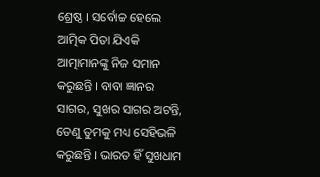ଶ୍ରେଷ୍ଠ । ସର୍ବୋଚ୍ଚ ହେଲେ ଆତ୍ମିକ ପିତା ଯିଏକି ଆତ୍ମାମାନଙ୍କୁ ନିଜ ସମାନ କରୁଛନ୍ତି । ବାବା ଜ୍ଞାନର ସାଗର, ସୁଖର ସାଗର ଅଟନ୍ତି, ତେଣୁ ତୁମକୁ ମଧ୍ୟ ସେହିଭଳି କରୁଛନ୍ତି । ଭାରତ ହିଁ ସୁଖଧାମ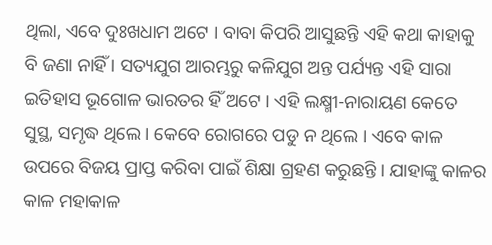ଥିଲା, ଏବେ ଦୁଃଖଧାମ ଅଟେ । ବାବା କିପରି ଆସୁଛନ୍ତି ଏହି କଥା କାହାକୁ ବି ଜଣା ନାହିଁ । ସତ୍ୟଯୁଗ ଆରମ୍ଭରୁ କଳିଯୁଗ ଅନ୍ତ ପର୍ଯ୍ୟନ୍ତ ଏହି ସାରା ଇତିହାସ ଭୂଗୋଳ ଭାରତର ହିଁ ଅଟେ । ଏହି ଲକ୍ଷ୍ମୀ-ନାରାୟଣ କେତେ ସୁସ୍ଥ, ସମୃଦ୍ଧ ଥିଲେ । କେବେ ରୋଗରେ ପଡୁ ନ ଥିଲେ । ଏବେ କାଳ ଉପରେ ବିଜୟ ପ୍ରାପ୍ତ କରିବା ପାଇଁ ଶିକ୍ଷା ଗ୍ରହଣ କରୁଛନ୍ତି । ଯାହାଙ୍କୁ କାଳର କାଳ ମହାକାଳ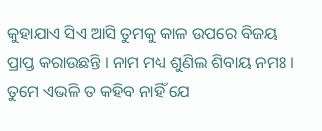କୁହାଯାଏ ସିଏ ଆସି ତୁମକୁ କାଳ ଉପରେ ବିଜୟ ପ୍ରାପ୍ତ କରାଉଛନ୍ତି । ନାମ ମଧ୍ୟ ଶୁଣିଲ ଶିବାୟ ନମଃ । ତୁମେ ଏଭଳି ତ କହିବ ନାହିଁ ଯେ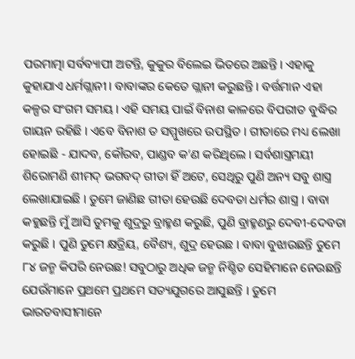ପରମାତ୍ମା ସର୍ବବ୍ୟାପୀ ଅଟନ୍ତି, କୁକୁର ବିଲେଇ ଭିତରେ ଅଛନ୍ତି । ଏହାକୁ କୁହାଯାଏ ଧର୍ମଗ୍ଲାନୀ । ବାବାଙ୍କର କେତେ ଗ୍ଲାନୀ କରୁଛନ୍ତି । ବର୍ତ୍ତମାନ ଏହା କଳ୍ପର ସଂଗମ ସମୟ । ଏହି ସମୟ ପାଇଁ ବିନାଶ କାଳରେ ବିପରୀତ ବୁଦ୍ଧିର ଗାୟନ ରହିଛି । ଏବେ ବିନାଶ ତ ସମ୍ମୁଖରେ ଉପସ୍ଥିତ । ଗୀତାରେ ମଧ୍ୟ ଲେଖା ହୋଇଛି - ଯାଦବ, କୌରବ, ପାଣ୍ଡବ କ’ଣ କରିଥିଲେ । ସର୍ବଶାସ୍ତ୍ରମୟୀ ଶିରୋମଣି ଶୀମଦ୍ ଭଗବଦ୍ ଗୀତା ହିଁ ଅଟେ, ସେଥିରୁ ପୁଣି ଅନ୍ୟ ସବୁ ଶାସ୍ତ୍ର ଲେଖାଯାଇଛି । ତୁମେ ଜାଣିଛ ଗୀତା ହେଉଛି ଦେବତା ଧର୍ମର ଶାସ୍ତ୍ର । ବାବା କହୁଛନ୍ତି ମୁଁ ଆସି ତୁମକୁ ଶୁଦ୍ରରୁ ବ୍ରାହ୍ମଣ କରୁଛି, ପୁଣି ବ୍ରାହ୍ମଣରୁ ଦେବୀ-ଦେବତା କରୁଛି । ପୁଣି ତୁମେ କ୍ଷତ୍ରିୟ, ବୈଶ୍ୟ, ଶୁଦ୍ର ହେଉଛ । ବାବା ବୁଝାଉଛନ୍ତି ତୁମେ ୮୪ ଜନ୍ମ କିପରି ନେଉଛ! ସବୁଠାରୁ ଅଧିକ ଜନ୍ମ ନିଶ୍ଚିତ ସେହିମାନେ ନେଉଛନ୍ତି ଯେଉଁମାନେ ପ୍ରଥମେ ପ୍ରଥମେ ସତ୍ୟଯୁଗରେ ଆସୁଛନ୍ତି । ତୁମେ ଭାରତବାସୀମାନେ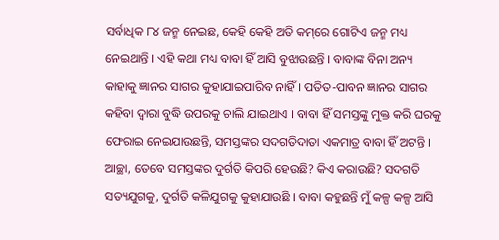ସର୍ବାଧିକ ୮୪ ଜନ୍ମ ନେଇଛ, କେହି କେହି ଅତି କମ୍‌ରେ ଗୋଟିଏ ଜନ୍ମ ମଧ୍ୟ ନେଇଥାନ୍ତି । ଏହି କଥା ମଧ୍ୟ ବାବା ହିଁ ଆସି ବୁଝାଉଛନ୍ତି । ବାବାଙ୍କ ବିନା ଅନ୍ୟ କାହାକୁ ଜ୍ଞାନର ସାଗର କୁହାଯାଇପାରିବ ନାହିଁ । ପତିତ-ପାବନ ଜ୍ଞାନର ସାଗର କହିବା ଦ୍ୱାରା ବୁଦ୍ଧି ଉପରକୁ ଚାଲି ଯାଇଥାଏ । ବାବା ହିଁ ସମସ୍ତଙ୍କୁ ମୁକ୍ତ କରି ଘରକୁ ଫେରାଇ ନେଇଯାଉଛନ୍ତି, ସମସ୍ତଙ୍କର ସଦଗତିଦାତା ଏକମାତ୍ର ବାବା ହିଁ ଅଟନ୍ତି । ଆଚ୍ଛା, ତେବେ ସମସ୍ତଙ୍କର ଦୁର୍ଗତି କିପରି ହେଉଛି? କିଏ କରାଉଛି? ସଦଗତି ସତ୍ୟଯୁଗକୁ, ଦୁର୍ଗତି କଳିଯୁଗକୁ କୁହାଯାଉଛି । ବାବା କହୁଛନ୍ତି ମୁଁ କଳ୍ପ କଳ୍ପ ଆସି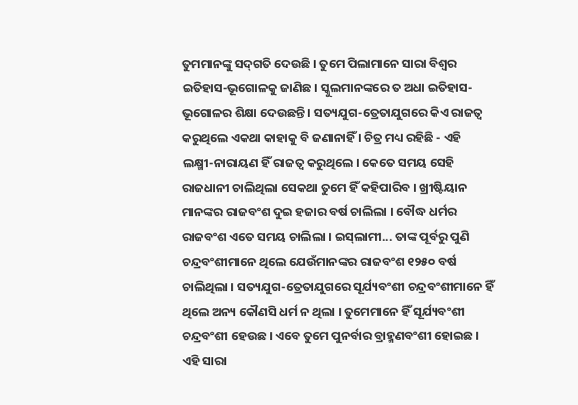ତୁମମାନଙ୍କୁ ସଦ୍‌ଗତି ଦେଉଛି । ତୁମେ ପିଲାମାନେ ସାରା ବିଶ୍ୱର ଇତିହାସ-ଭୂଗୋଳକୁ ଜାଣିଛ । ସ୍କୁଲମାନଙ୍କରେ ତ ଅଧା ଇତିହାସ-ଭୂଗୋଳର ଶିକ୍ଷା ଦେଉଛନ୍ତି । ସତ୍ୟଯୁଗ-ତ୍ରେତାଯୁଗରେ କିଏ ରାଜତ୍ୱ କରୁଥିଲେ ଏକଥା କାହାକୁ ବି ଜଣାନାହିଁ । ଚିତ୍ର ମଧ୍ୟ ରହିଛି - ଏହି ଲକ୍ଷ୍ମୀ-ନାରାୟଣ ହିଁ ରାଜତ୍ୱ କରୁଥିଲେ । କେତେ ସମୟ ସେହି ରାଜଧାନୀ ଚାଲିଥିଲା ସେକଥା ତୁମେ ହିଁ କହିପାରିବ । ଖ୍ରୀଷ୍ଟିୟାନ ମାନଙ୍କର ରାଜବଂଶ ଦୁଇ ହଜାର ବର୍ଷ ଚାଲିଲା । ବୌଦ୍ଧ ଧର୍ମର ରାଜବଂଶ ଏତେ ସମୟ ଚାଲିଲା । ଇସ୍‌ଲାମୀ... ତାଙ୍କ ପୂର୍ବରୁ ପୁଣି ଚନ୍ଦ୍ରବଂଶୀମାନେ ଥିଲେ ଯେଉଁମାନଙ୍କର ରାଜବଂଶ ୧୨୫୦ ବର୍ଷ ଚାଲିଥିଲା । ସତ୍ୟଯୁଗ-ତ୍ରେତାଯୁଗରେ ସୂର୍ଯ୍ୟବଂଶୀ ଚନ୍ଦ୍ରବଂଶୀମାନେ ହିଁ ଥିଲେ ଅନ୍ୟ କୌଣସି ଧର୍ମ ନ ଥିଲା । ତୁମେମାନେ ହିଁ ସୂର୍ଯ୍ୟବଂଶୀ ଚନ୍ଦ୍ରବଂଶୀ ହେଉଛ । ଏବେ ତୁମେ ପୁନର୍ବାର ବ୍ରାହ୍ମଣବଂଶୀ ହୋଇଛ । ଏହି ସାରା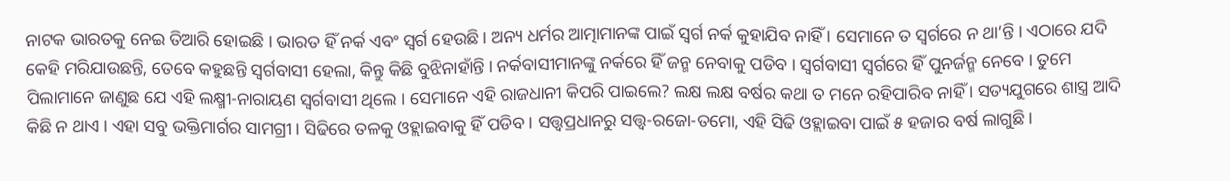ନାଟକ ଭାରତକୁ ନେଇ ତିଆରି ହୋଇଛି । ଭାରତ ହିଁ ନର୍କ ଏବଂ ସ୍ୱର୍ଗ ହେଉଛି । ଅନ୍ୟ ଧର୍ମର ଆତ୍ମାମାନଙ୍କ ପାଇଁ ସ୍ୱର୍ଗ ନର୍କ କୁହାଯିବ ନାହିଁ । ସେମାନେ ତ ସ୍ୱର୍ଗରେ ନ ଥା’ନ୍ତି । ଏଠାରେ ଯଦି କେହି ମରିଯାଉଛନ୍ତି, ତେବେ କହୁଛନ୍ତି ସ୍ୱର୍ଗବାସୀ ହେଲା, କିନ୍ତୁ କିଛି ବୁଝିନାହାଁନ୍ତି । ନର୍କବାସୀମାନଙ୍କୁ ନର୍କରେ ହିଁ ଜନ୍ମ ନେବାକୁ ପଡିବ । ସ୍ୱର୍ଗବାସୀ ସ୍ୱର୍ଗରେ ହିଁ ପୁନର୍ଜନ୍ମ ନେବେ । ତୁମେ ପିଲାମାନେ ଜାଣୁଛ ଯେ ଏହି ଲକ୍ଷ୍ମୀ-ନାରାୟଣ ସ୍ୱର୍ଗବାସୀ ଥିଲେ । ସେମାନେ ଏହି ରାଜଧାନୀ କିପରି ପାଇଲେ? ଲକ୍ଷ ଲକ୍ଷ ବର୍ଷର କଥା ତ ମନେ ରହିପାରିବ ନାହିଁ । ସତ୍ୟଯୁଗରେ ଶାସ୍ତ୍ର ଆଦି କିଛି ନ ଥାଏ । ଏହା ସବୁ ଭକ୍ତିମାର୍ଗର ସାମଗ୍ରୀ । ସିଢିରେ ତଳକୁ ଓହ୍ଲାଇବାକୁ ହିଁ ପଡିବ । ସତ୍ତ୍ୱପ୍ରଧାନରୁ ସତ୍ତ୍ୱ-ରଜୋ-ତମୋ, ଏହି ସିଢି ଓହ୍ଲାଇବା ପାଇଁ ୫ ହଜାର ବର୍ଷ ଲାଗୁଛି ।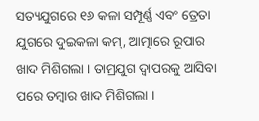ସତ୍ୟଯୁଗରେ ୧୬ କଳା ସମ୍ପୂର୍ଣ୍ଣ ଏବଂ ତ୍ରେତା ଯୁଗରେ ଦୁଇକଳା କମ୍‌, ଆତ୍ମାରେ ରୂପାର ଖାଦ ମିଶିଗଲା । ତାମ୍ରଯୁଗ ଦ୍ୱାପରକୁ ଆସିବା ପରେ ତମ୍ବାର ଖାଦ ମିଶିଗଲା ।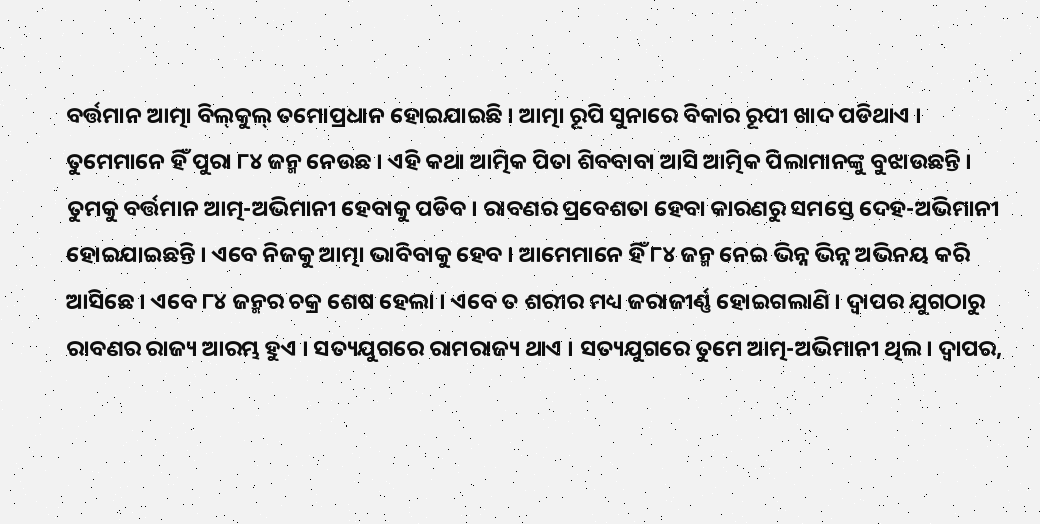ବର୍ତ୍ତମାନ ଆତ୍ମା ବିଲ୍‌କୁଲ୍ ତମୋପ୍ରଧାନ ହୋଇଯାଇଛି । ଆତ୍ମା ରୂପି ସୁନାରେ ବିକାର ରୂପୀ ଖାଦ ପଡିଥାଏ । ତୁମେମାନେ ହିଁ ପୁରା ୮୪ ଜନ୍ମ ନେଉଛ । ଏହି କଥା ଆତ୍ମିକ ପିତା ଶିବବାବା ଆସି ଆତ୍ମିକ ପିଲାମାନଙ୍କୁ ବୁଝାଉଛନ୍ତି । ତୁମକୁ ବର୍ତ୍ତମାନ ଆତ୍ମ-ଅଭିମାନୀ ହେବାକୁ ପଡିବ । ରାବଣର ପ୍ରବେଶତା ହେବା କାରଣରୁ ସମସ୍ତେ ଦେହ-ଅଭିମାନୀ ହୋଇଯାଇଛନ୍ତି । ଏବେ ନିଜକୁ ଆତ୍ମା ଭାବିବାକୁ ହେବ । ଆମେମାନେ ହିଁ ୮୪ ଜନ୍ମ ନେଇ ଭିନ୍ନ ଭିନ୍ନ ଅଭିନୟ କରି ଆସିଛେ । ଏବେ ୮୪ ଜନ୍ମର ଚକ୍ର ଶେଷ ହେଲା । ଏବେ ତ ଶରୀର ମଧ୍ୟ ଜରାଜୀର୍ଣ୍ଣ ହୋଇଗଲାଣି । ଦ୍ୱାପର ଯୁଗଠାରୁ ରାବଣର ରାଜ୍ୟ ଆରମ୍ଭ ହୁଏ । ସତ୍ୟଯୁଗରେ ରାମରାଜ୍ୟ ଥାଏ । ସତ୍ୟଯୁଗରେ ତୁମେ ଆତ୍ମ-ଅଭିମାନୀ ଥିଲ । ଦ୍ୱାପର,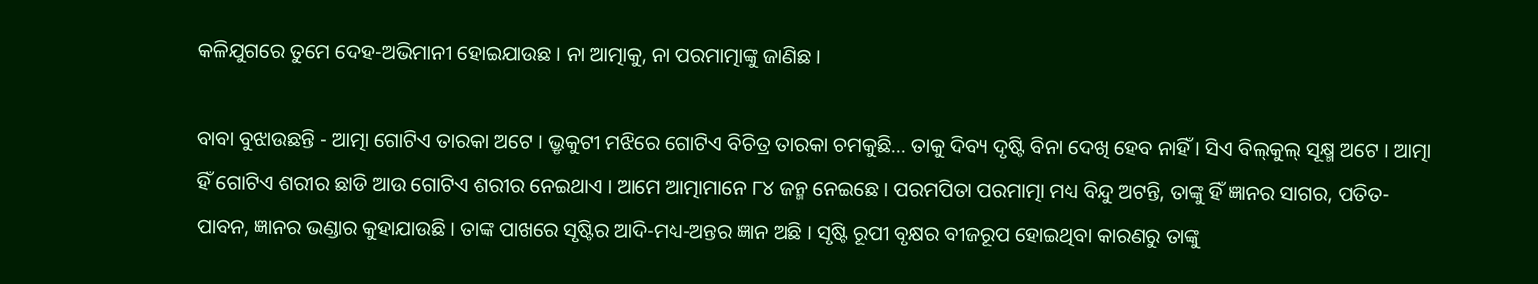କଳିଯୁଗରେ ତୁମେ ଦେହ-ଅଭିମାନୀ ହୋଇଯାଉଛ । ନା ଆତ୍ମାକୁ, ନା ପରମାତ୍ମାଙ୍କୁ ଜାଣିଛ ।

ବାବା ବୁଝାଉଛନ୍ତି - ଆତ୍ମା ଗୋଟିଏ ତାରକା ଅଟେ । ଭ୍ରୃକୁଟୀ ମଝିରେ ଗୋଟିଏ ବିଚିତ୍ର ତାରକା ଚମକୁଛି... ତାକୁ ଦିବ୍ୟ ଦୃଷ୍ଟି ବିନା ଦେଖି ହେବ ନାହିଁ । ସିଏ ବିଲ୍‌କୁଲ୍ ସୂକ୍ଷ୍ମ ଅଟେ । ଆତ୍ମା ହିଁ ଗୋଟିଏ ଶରୀର ଛାଡି ଆଉ ଗୋଟିଏ ଶରୀର ନେଇଥାଏ । ଆମେ ଆତ୍ମାମାନେ ୮୪ ଜନ୍ମ ନେଇଛେ । ପରମପିତା ପରମାତ୍ମା ମଧ୍ୟ ବିନ୍ଦୁ ଅଟନ୍ତି, ତାଙ୍କୁ ହିଁ ଜ୍ଞାନର ସାଗର, ପତିତ-ପାବନ, ଜ୍ଞାନର ଭଣ୍ଡାର କୁହାଯାଉଛି । ତାଙ୍କ ପାଖରେ ସୃଷ୍ଟିର ଆଦି-ମଧ୍ୟ-ଅନ୍ତର ଜ୍ଞାନ ଅଛି । ସୃଷ୍ଟି ରୂପୀ ବୃକ୍ଷର ବୀଜରୂପ ହୋଇଥିବା କାରଣରୁ ତାଙ୍କୁ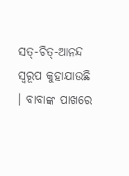ସତ୍‌-ଚିତ୍‌-ଆନନ୍ଦ ସ୍ୱରୂପ କୁହାଯାଉଛି । ବାବାଙ୍କ ପାଖରେ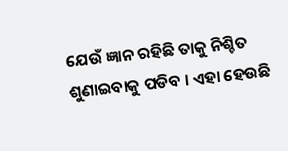ଯେଉଁ ଜ୍ଞାନ ରହିଛି ତାକୁ ନିଶ୍ଚିତ ଶୁଣାଇବାକୁ ପଡିବ । ଏହା ହେଉଛି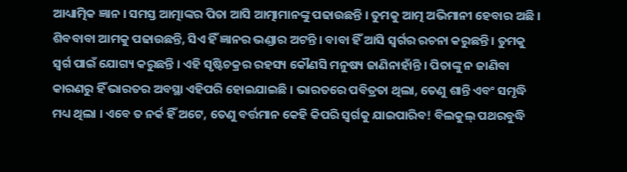ଆଧ୍ୟାତ୍ମିକ ଜ୍ଞାନ । ସମସ୍ତ ଆତ୍ମାଙ୍କର ପିତା ଆସି ଆତ୍ମାମାନଙ୍କୁ ପଢାଉଛନ୍ତି । ତୁମକୁ ଆତ୍ମ ଅଭିମାନୀ ହେବାର ଅଛି । ଶିବବାବା ଆମକୁ ପଢାଉଛନ୍ତି, ସିଏ ହିଁ ଜ୍ଞାନର ଭଣ୍ଡାର ଅଟନ୍ତି । ବାବା ହିଁ ଆସି ସ୍ୱର୍ଗର ରଚନା କରୁଛନ୍ତି । ତୁମକୁ ସ୍ୱର୍ଗ ପାଇଁ ଯୋଗ୍ୟ କରୁଛନ୍ତି । ଏହି ସୃଷ୍ଟିଚକ୍ରର ରହସ୍ୟ କୌଣସି ମନୁଷ୍ୟ ଜାଣିନାହାଁନ୍ତି । ପିତାଙ୍କୁ ନ ଜାଣିବା କାରଣରୁ ହିଁ ଭାରତର ଅବସ୍ଥା ଏହିପରି ହୋଇଯାଇଛି । ଭାରତରେ ପବିତ୍ରତା ଥିଲା, ତେଣୁ ଶାନ୍ତି ଏବଂ ସମୃଦ୍ଧି ମଧ୍ୟ ଥିଲା । ଏବେ ତ ନର୍କ ହିଁ ଅଟେ, ତେଣୁ ବର୍ତ୍ତମାନ କେହି କିପରି ସ୍ୱର୍ଗକୁ ଯାଇପାରିବ! ବିଲକୁଲ୍ ପଥରବୁଦ୍ଧି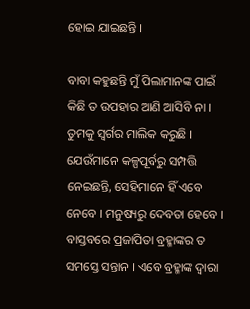ହୋଇ ଯାଇଛନ୍ତି ।

ବାବା କହୁଛନ୍ତି ମୁଁ ପିଲାମାନଙ୍କ ପାଇଁ କିଛି ତ ଉପହାର ଆଣି ଆସିବି ନା । ତୁମକୁ ସ୍ୱର୍ଗର ମାଲିକ କରୁଛି । ଯେଉଁମାନେ କଳ୍ପପୂର୍ବରୁ ସମ୍ପତ୍ତି ନେଇଛନ୍ତି, ସେହିମାନେ ହିଁ ଏବେ ନେବେ । ମନୁଷ୍ୟରୁ ଦେବତା ହେବେ । ବାସ୍ତବରେ ପ୍ରଜାପିତା ବ୍ରହ୍ମାଙ୍କର ତ ସମସ୍ତେ ସନ୍ତାନ । ଏବେ ବ୍ରହ୍ମାଙ୍କ ଦ୍ୱାରା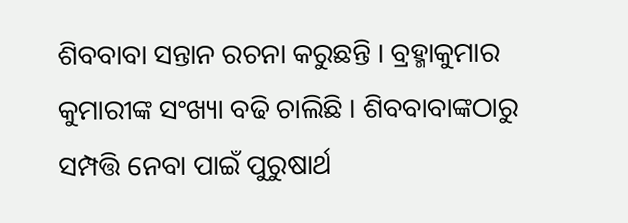ଶିବବାବା ସନ୍ତାନ ରଚନା କରୁଛନ୍ତି । ବ୍ରହ୍ମାକୁମାର କୁମାରୀଙ୍କ ସଂଖ୍ୟା ବଢି ଚାଲିଛି । ଶିବବାବାଙ୍କଠାରୁ ସମ୍ପତ୍ତି ନେବା ପାଇଁ ପୁରୁଷାର୍ଥ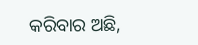କରିବାର ଅଛି,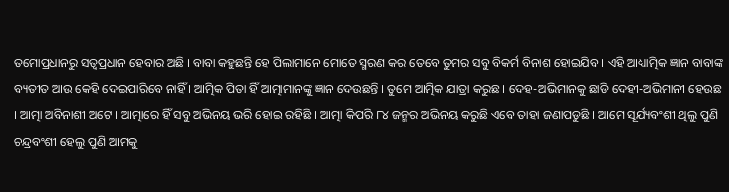ତମୋପ୍ରଧାନରୁ ସତ୍ୱପ୍ରଧାନ ହେବାର ଅଛି । ବାବା କହୁଛନ୍ତି ହେ ପିଲାମାନେ ମୋତେ ସ୍ମରଣ କର ତେବେ ତୁମର ସବୁ ବିକର୍ମ ବିନାଶ ହୋଇଯିବ । ଏହି ଆଧ୍ୟାତ୍ମିକ ଜ୍ଞାନ ବାବାଙ୍କ ବ୍ୟତୀତ ଆଉ କେହି ଦେଇପାରିବେ ନାହିଁ । ଆତ୍ମିକ ପିତା ହିଁ ଆତ୍ମାମାନଙ୍କୁ ଜ୍ଞାନ ଦେଉଛନ୍ତି । ତୁମେ ଆତ୍ମିକ ଯାତ୍ରା କରୁଛ । ଦେହ-ଅଭିମାନକୁ ଛାଡି ଦେହୀ-ଅଭିମାନୀ ହେଉଛ । ଆତ୍ମା ଅବିନାଶୀ ଅଟେ । ଆତ୍ମାରେ ହିଁ ସବୁ ଅଭିନୟ ଭରି ହୋଇ ରହିଛି । ଆତ୍ମା କିପରି ୮୪ ଜନ୍ମର ଅଭିନୟ କରୁଛି ଏବେ ତାହା ଜଣାପଡୁଛି । ଆମେ ସୂର୍ଯ୍ୟବଂଶୀ ଥିଲୁ ପୁଣି ଚନ୍ଦ୍ରବଂଶୀ ହେଲୁ ପୁଣି ଆମକୁ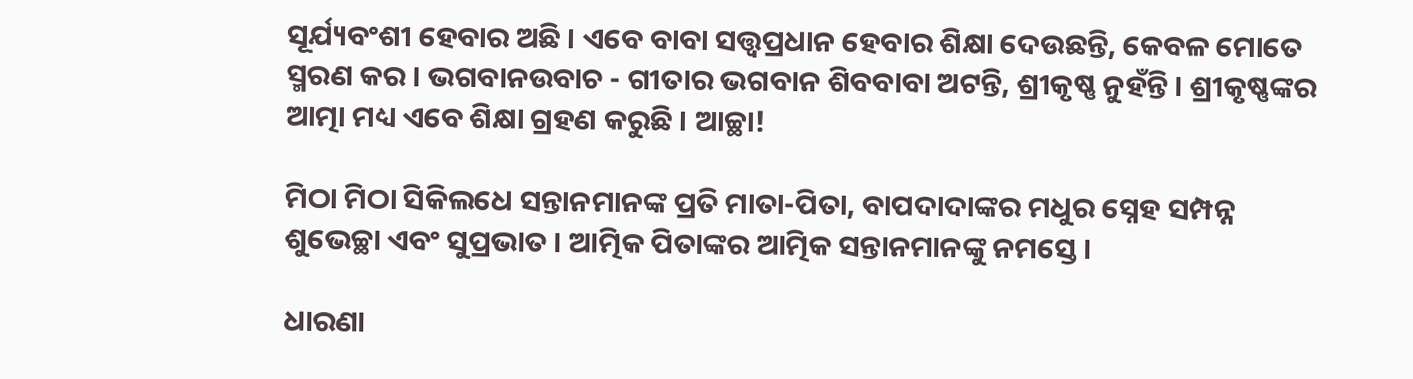ସୂର୍ଯ୍ୟବଂଶୀ ହେବାର ଅଛି । ଏବେ ବାବା ସତ୍ତ୍ୱପ୍ରଧାନ ହେବାର ଶିକ୍ଷା ଦେଉଛନ୍ତି, କେବଳ ମୋତେ ସ୍ମରଣ କର । ଭଗବାନଉବାଚ - ଗୀତାର ଭଗବାନ ଶିବବାବା ଅଟନ୍ତି, ଶ୍ରୀକୃଷ୍ଣ ନୁହଁନ୍ତି । ଶ୍ରୀକୃଷ୍ଣଙ୍କର ଆତ୍ମା ମଧ୍ୟ ଏବେ ଶିକ୍ଷା ଗ୍ରହଣ କରୁଛି । ଆଚ୍ଛା!

ମିଠା ମିଠା ସିକିଲଧେ ସନ୍ତାନମାନଙ୍କ ପ୍ରତି ମାତା-ପିତା, ବାପଦାଦାଙ୍କର ମଧୁର ସ୍ନେହ ସମ୍ପନ୍ନ ଶୁଭେଚ୍ଛା ଏବଂ ସୁପ୍ରଭାତ । ଆତ୍ମିକ ପିତାଙ୍କର ଆତ୍ମିକ ସନ୍ତାନମାନଙ୍କୁ ନମସ୍ତେ ।

ଧାରଣା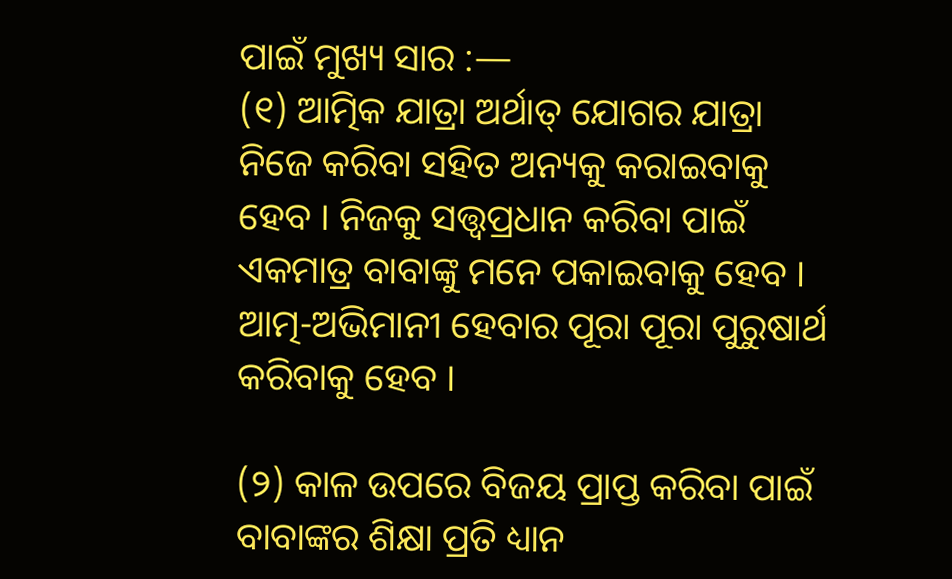ପାଇଁ ମୁଖ୍ୟ ସାର :—
(୧) ଆତ୍ମିକ ଯାତ୍ରା ଅର୍ଥାତ୍ ଯୋଗର ଯାତ୍ରା ନିଜେ କରିବା ସହିତ ଅନ୍ୟକୁ କରାଇବାକୁ ହେବ । ନିଜକୁ ସତ୍ତ୍ୱପ୍ରଧାନ କରିବା ପାଇଁ ଏକମାତ୍ର ବାବାଙ୍କୁ ମନେ ପକାଇବାକୁ ହେବ । ଆତ୍ମ-ଅଭିମାନୀ ହେବାର ପୂରା ପୂରା ପୁରୁଷାର୍ଥ କରିବାକୁ ହେବ ।

(୨) କାଳ ଉପରେ ବିଜୟ ପ୍ରାପ୍ତ କରିବା ପାଇଁ ବାବାଙ୍କର ଶିକ୍ଷା ପ୍ରତି ଧ୍ୟାନ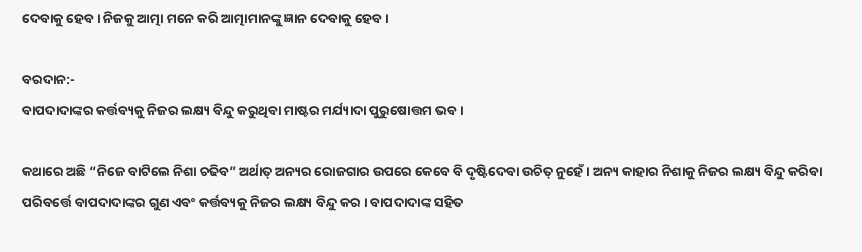ଦେବାକୁ ହେବ । ନିଜକୁ ଆତ୍ମା ମନେ କରି ଆତ୍ମାମାନଙ୍କୁ ଜ୍ଞାନ ଦେବାକୁ ହେବ ।

ବରଦାନ:-
ବାପଦାଦାଙ୍କର କର୍ତ୍ତବ୍ୟକୁ ନିଜର ଲକ୍ଷ୍ୟ ବିନ୍ଦୁ କରୁଥିବା ମାଷ୍ଟର ମର୍ଯ୍ୟାଦା ପୁରୁଷୋତ୍ତମ ଭବ ।

କଥାରେ ଅଛି “ନିଜେ ବାଟିଲେ ନିଶା ଚଢିବ” ଅର୍ଥାତ୍ ଅନ୍ୟର ରୋଜଗାର ଉପରେ କେବେ ବି ଦୃଷ୍ଟିଦେବା ଉଚିତ୍ ନୁହେଁ । ଅନ୍ୟ କାହାର ନିଶାକୁ ନିଜର ଲକ୍ଷ୍ୟ ବିନ୍ଦୁ କରିବା ପରିବର୍ତ୍ତେ ବାପଦାଦାଙ୍କର ଗୁଣ ଏବଂ କର୍ତ୍ତବ୍ୟକୁ ନିଜର ଲକ୍ଷ୍ୟ ବିନ୍ଦୁ କର । ବାପଦାଦାଙ୍କ ସହିତ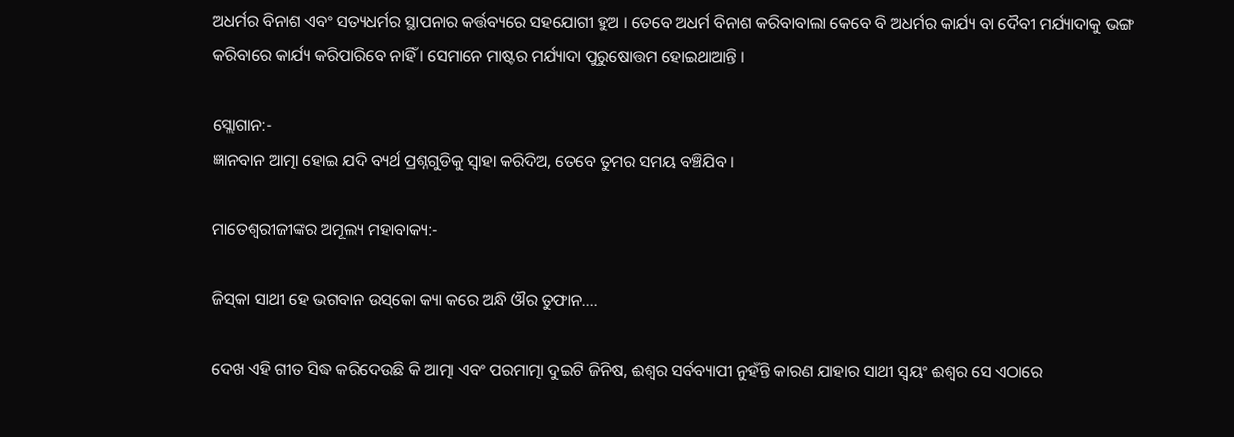ଅଧର୍ମର ବିନାଶ ଏବଂ ସତ୍ୟଧର୍ମର ସ୍ଥାପନାର କର୍ତ୍ତବ୍ୟରେ ସହଯୋଗୀ ହୁଅ । ତେବେ ଅଧର୍ମ ବିନାଶ କରିବାବାଲା କେବେ ବି ଅଧର୍ମର କାର୍ଯ୍ୟ ବା ଦୈବୀ ମର୍ଯ୍ୟାଦାକୁ ଭଙ୍ଗ କରିବାରେ କାର୍ଯ୍ୟ କରିପାରିବେ ନାହିଁ । ସେମାନେ ମାଷ୍ଟର ମର୍ଯ୍ୟାଦା ପୁରୁଷୋତ୍ତମ ହୋଇଥାଆନ୍ତି ।

ସ୍ଲୋଗାନ:-
ଜ୍ଞାନବାନ ଆତ୍ମା ହୋଇ ଯଦି ବ୍ୟର୍ଥ ପ୍ରଶ୍ନଗୁଡିକୁ ସ୍ୱାହା କରିଦିଅ, ତେବେ ତୁମର ସମୟ ବଞ୍ଚିଯିବ ।

ମାତେଶ୍ୱରୀଜୀଙ୍କର ଅମୂଲ୍ୟ ମହାବାକ୍ୟ:-

ଜିସ୍‌କା ସାଥୀ ହେ ଭଗବାନ ଉସ୍‌କୋ କ୍ୟା କରେ ଅନ୍ଧି ଔର ତୁଫାନ....

ଦେଖ ଏହି ଗୀତ ସିଦ୍ଧ କରିଦେଉଛି କି ଆତ୍ମା ଏବଂ ପରମାତ୍ମା ଦୁଇଟି ଜିନିଷ, ଈଶ୍ୱର ସର୍ବବ୍ୟାପୀ ନୁହଁନ୍ତି କାରଣ ଯାହାର ସାଥୀ ସ୍ୱୟଂ ଈଶ୍ୱର ସେ ଏଠାରେ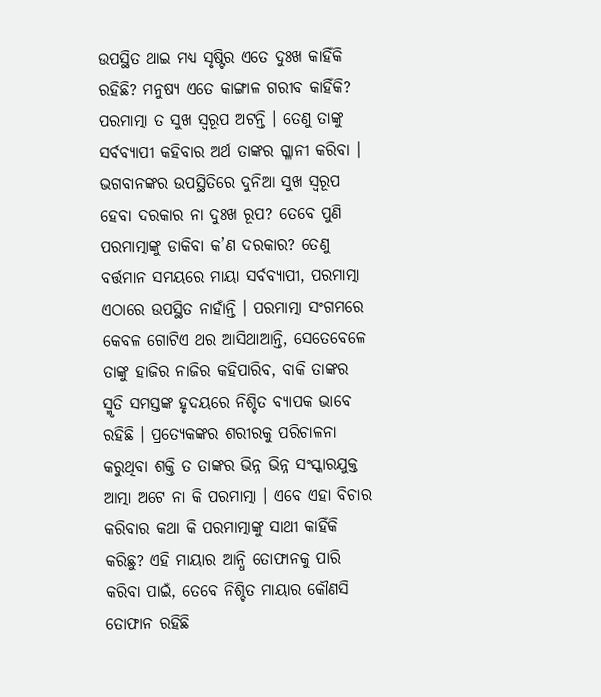ଉପସ୍ଥିତ ଥାଇ ମଧ୍ୟ ସୃଷ୍ଟିର ଏତେ ଦୁଃଖ କାହିଁକି ରହିଛି? ମନୁଷ୍ୟ ଏତେ କାଙ୍ଗାଳ ଗରୀବ କାହିଁକି? ପରମାତ୍ମା ତ ସୁଖ ସ୍ୱରୂପ ଅଟନ୍ତି । ତେଣୁ ତାଙ୍କୁ ସର୍ବବ୍ୟାପୀ କହିବାର ଅର୍ଥ ତାଙ୍କର ଗ୍ଳାନୀ କରିବା । ଭଗବାନଙ୍କର ଉପସ୍ଥିତିରେ ଦୁନିଆ ସୁଖ ସ୍ୱରୂପ ହେବା ଦରକାର ନା ଦୁଃଖ ରୂପ? ତେବେ ପୁଣି ପରମାତ୍ମାଙ୍କୁ ଡାକିବା କ’ଣ ଦରକାର? ତେଣୁ ବର୍ତ୍ତମାନ ସମୟରେ ମାୟା ସର୍ବବ୍ୟାପୀ, ପରମାତ୍ମା ଏଠାରେ ଉପସ୍ଥିତ ନାହାଁନ୍ତି । ପରମାତ୍ମା ସଂଗମରେ କେବଳ ଗୋଟିଏ ଥର ଆସିଥାଆନ୍ତି, ସେତେବେଳେ ତାଙ୍କୁ ହାଜିର ନାଜିର କହିପାରିବ, ବାକି ତାଙ୍କର ସ୍ମୃତି ସମସ୍ତଙ୍କ ହୃଦୟରେ ନିଶ୍ଚିତ ବ୍ୟାପକ ଭାବେ ରହିଛି । ପ୍ରତ୍ୟେକଙ୍କର ଶରୀରକୁ ପରିଚାଳନା କରୁଥିବା ଶକ୍ତି ତ ତାଙ୍କର ଭିନ୍ନ ଭିନ୍ନ ସଂସ୍କାରଯୁକ୍ତ ଆତ୍ମା ଅଟେ ନା କି ପରମାତ୍ମା । ଏବେ ଏହା ବିଚାର କରିବାର କଥା କି ପରମାତ୍ମାଙ୍କୁ ସାଥୀ କାହିଁକି କରିଛୁ? ଏହି ମାୟାର ଆନ୍ଧି ତୋଫାନକୁ ପାରି କରିବା ପାଇଁ, ତେବେ ନିଶ୍ଚିତ ମାୟାର କୌଣସି ତୋଫାନ ରହିଛି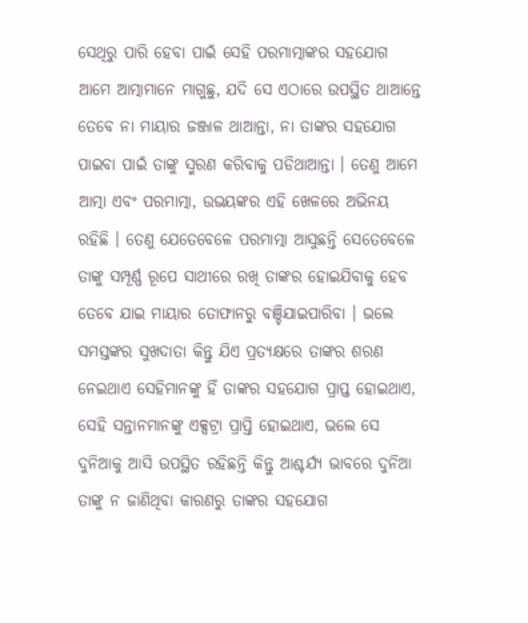ସେଥିରୁ ପାରି ହେବା ପାଇଁ ସେହି ପରମାତ୍ମାଙ୍କର ସହଯୋଗ ଆମେ ଆତ୍ମାମାନେ ମାଗୁଛୁ, ଯଦି ସେ ଏଠାରେ ଉପସ୍ଥିତ ଥାଆନ୍ତେ ତେବେ ନା ମାୟାର ଜଞ୍ଜାଳ ଥାଆନ୍ତା, ନା ତାଙ୍କର ସହଯୋଗ ପାଇବା ପାଇଁ ତାଙ୍କୁ ସ୍ମରଣ କରିବାକୁ ପଡିଥାଆନ୍ତା । ତେଣୁ ଆମେ ଆତ୍ମା ଏବଂ ପରମାତ୍ମା, ଉଭୟଙ୍କର ଏହି ଖେଳରେ ଅଭିନୟ ରହିଛି । ତେଣୁ ଯେତେବେଳେ ପରମାତ୍ମା ଆସୁଛନ୍ତି ସେତେବେଳେ ତାଙ୍କୁ ସମ୍ପୂର୍ଣ୍ଣ ରୂପେ ସାଥୀରେ ରଖି ତାଙ୍କର ହୋଇଯିବାକୁ ହେବ ତେବେ ଯାଇ ମାୟାର ତୋଫାନରୁ ବଞ୍ଚିଯାଇପାରିବା । ଭଲେ ସମସ୍ତଙ୍କର ସୁଖଦାତା କିନ୍ତୁ ଯିଏ ପ୍ରତ୍ୟକ୍ଷରେ ତାଙ୍କର ଶରଣ ନେଇଥାଏ ସେହିମାନଙ୍କୁ ହିଁ ତାଙ୍କର ସହଯୋଗ ପ୍ରାପ୍ତ ହୋଇଥାଏ, ସେହି ସନ୍ତାନମାନଙ୍କୁ ଏକ୍ସଟ୍ରା ପ୍ରାପ୍ତି ହୋଇଥାଏ, ଭଲେ ସେ ଦୁନିଆକୁ ଆସି ଉପସ୍ଥିତ ରହିଛନ୍ତି କିନ୍ତୁ ଆଶ୍ଚର୍ଯ୍ୟ ଭାବରେ ଦୁନିଆ ତାଙ୍କୁ ନ ଜାଣିଥିବା କାରଣରୁ ତାଙ୍କର ସହଯୋଗ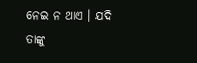ନେଇ ନ ଥାଏ । ଯଦି ତାଙ୍କୁ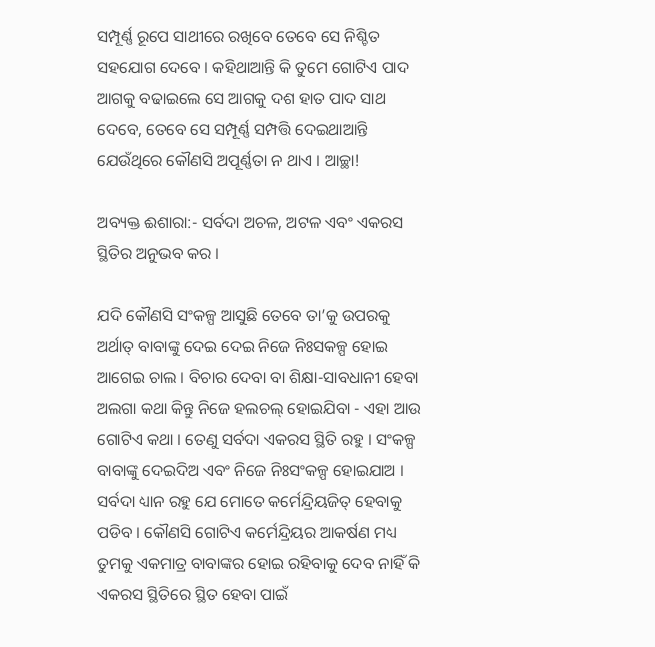ସମ୍ପୂର୍ଣ୍ଣ ରୂପେ ସାଥୀରେ ରଖିବେ ତେବେ ସେ ନିଶ୍ଚିତ ସହଯୋଗ ଦେବେ । କହିଥାଆନ୍ତି କି ତୁମେ ଗୋଟିଏ ପାଦ ଆଗକୁ ବଢାଇଲେ ସେ ଆଗକୁ ଦଶ ହାତ ପାଦ ସାଥ ଦେବେ, ତେବେ ସେ ସମ୍ପୂର୍ଣ୍ଣ ସମ୍ପତ୍ତି ଦେଇଥାଆନ୍ତି ଯେଉଁଥିରେ କୌଣସି ଅପୂର୍ଣ୍ଣତା ନ ଥାଏ । ଆଚ୍ଛା!

ଅବ୍ୟକ୍ତ ଈଶାରା:- ସର୍ବଦା ଅଚଳ, ଅଟଳ ଏବଂ ଏକରସ ସ୍ଥିତିର ଅନୁଭବ କର ।

ଯଦି କୌଣସି ସଂକଳ୍ପ ଆସୁଛି ତେବେ ତା’କୁ ଉପରକୁ ଅର୍ଥାତ୍ ବାବାଙ୍କୁ ଦେଇ ଦେଇ ନିଜେ ନିଃସକଳ୍ପ ହୋଇ ଆଗେଇ ଚାଲ । ବିଚାର ଦେବା ବା ଶିକ୍ଷା-ସାବଧାନୀ ହେବା ଅଲଗା କଥା କିନ୍ତୁ ନିଜେ ହଲଚଲ୍ ହୋଇଯିବା - ଏହା ଆଉ ଗୋଟିଏ କଥା । ତେଣୁ ସର୍ବଦା ଏକରସ ସ୍ଥିତି ରହୁ । ସଂକଳ୍ପ ବାବାଙ୍କୁ ଦେଇଦିଅ ଏବଂ ନିଜେ ନିଃସଂକଳ୍ପ ହୋଇଯାଅ । ସର୍ବଦା ଧ୍ୟାନ ରହୁ ଯେ ମୋତେ କର୍ମେନ୍ଦ୍ରିୟଜିତ୍ ହେବାକୁ ପଡିବ । କୌଣସି ଗୋଟିଏ କର୍ମେନ୍ଦ୍ରିୟର ଆକର୍ଷଣ ମଧ୍ୟ ତୁମକୁ ଏକମାତ୍ର ବାବାଙ୍କର ହୋଇ ରହିବାକୁ ଦେବ ନାହିଁ କି ଏକରସ ସ୍ଥିତିରେ ସ୍ଥିତ ହେବା ପାଇଁ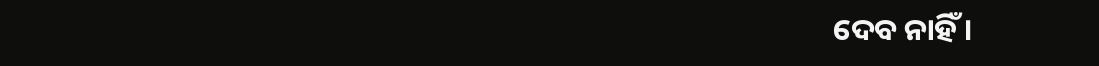ଦେବ ନାହିଁ ।